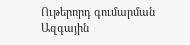Ութերորդ գումարման Ազգային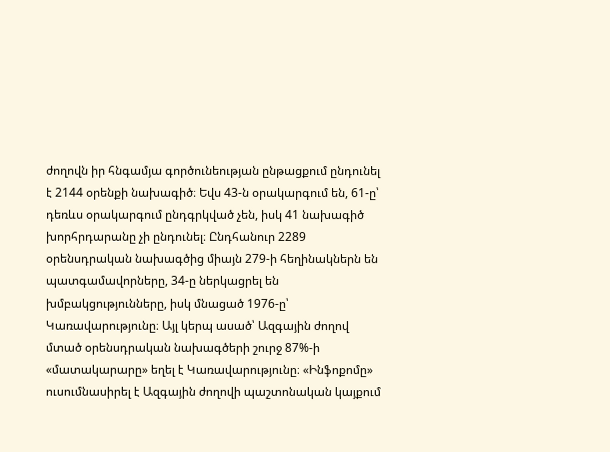ժողովն իր հնգամյա գործունեության ընթացքում ընդունել է 2144 օրենքի նախագիծ։ Եվս 43-ն օրակարգում են, 61-ը՝ դեռևս օրակարգում ընդգրկված չեն, իսկ 41 նախագիծ խորհրդարանը չի ընդունել։ Ընդհանուր 2289 օրենսդրական նախագծից միայն 279-ի հեղինակներն են պատգամավորները, 34-ը ներկացրել են խմբակցությունները, իսկ մնացած 1976-ը՝ Կառավարությունը։ Այլ կերպ ասած՝ Ազգային ժողով մտած օրենսդրական նախագծերի շուրջ 87%-ի «մատակարարը» եղել է Կառավարությունը։ «Ինֆոքոմը» ուսումնասիրել է Ազգային ժողովի պաշտոնական կայքում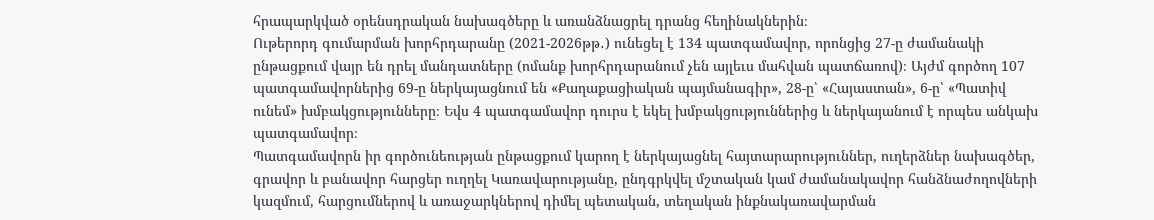հրապարկված օրենսդրական նախագծերը և առանձնացրել դրանց հեղինակներին։
Ութերորդ գումարման խորհրդարանը (2021-2026թթ․) ունեցել է 134 պատգամավոր, որոնցից 27-ը ժամանակի ընթացքում վայր են դրել մանդատները (ոմանք խորհրդարանում չեն այլեւս մահվան պատճառով)։ Այժմ գործող 107 պատգամավորներից 69-ը ներկայացնում են «Քաղաքացիական պայմանագիր», 28-ը՝ «Հայաստան», 6-ը՝ «Պատիվ ունեմ» խմբակցությունները։ Եվս 4 պատգամավոր դուրս է եկել խմբակցություններից և ներկայանում է որպես անկախ պատգամավոր։
Պատգամավորն իր գործունեության ընթացքում կարող է ներկայացնել հայտարարություններ, ուղերձներ նախագծեր, գրավոր և բանավոր հարցեր ուղղել Կառավարությանը, ընդգրկվել մշտական կամ ժամանակավոր հանձնաժողովների կազմում, հարցումներով և առաջարկներով դիմել պետական, տեղական ինքնակառավարման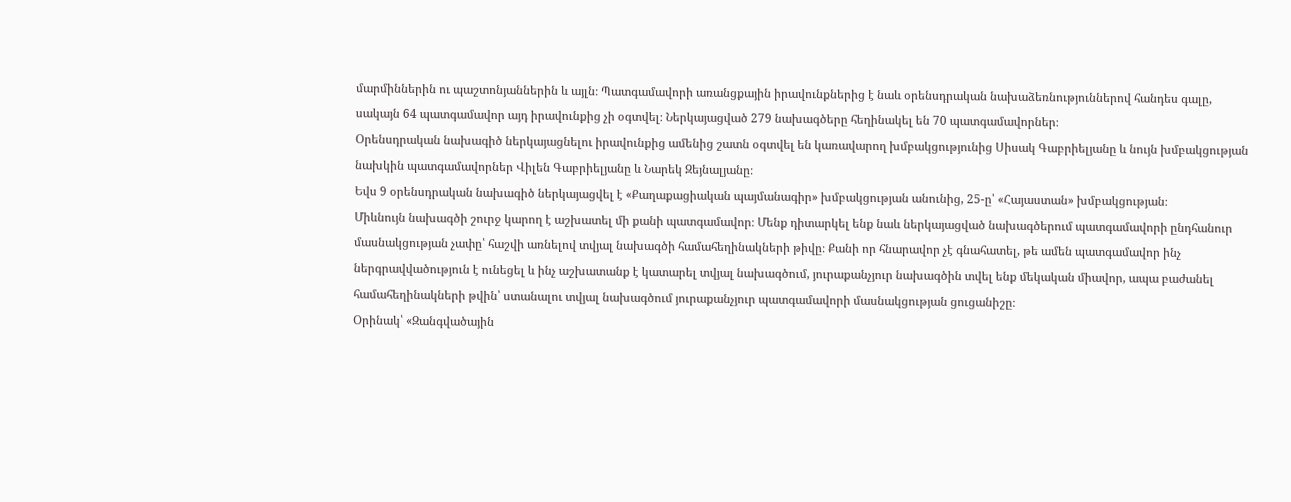մարմիններին ու պաշտոնյաններին և այլն։ Պատգամավորի առանցքային իրավունքներից է նաև օրենսդրական նախաձեռնություններով հանդես գալը, սակայն 64 պատգամավոր այդ իրավունքից չի օգտվել։ Ներկայացված 279 նախագծերը հեղինակել են 70 պատգամավորներ։
Օրենսդրական նախագիծ ներկայացնելու իրավունքից ամենից շատն օգտվել են կառավարող խմբակցությունից Սիսակ Գաբրիելյանը և նույն խմբակցության նախկին պատգամավորներ Վիլեն Գաբրիելյանը և Նարեկ Զեյնալյանը։
Եվս 9 օրենսդրական նախագիծ ներկայացվել է «Քաղաքացիական պայմանագիր» խմբակցության անունից, 25-ը՝ «Հայաստան» խմբակցության։
Միևնույն նախագծի շուրջ կարող է աշխատել մի քանի պատգամավոր։ Մենք դիտարկել ենք նաև ներկայացված նախագծերում պատգամավորի ընդհանուր մասնակցության չափը՝ հաշվի առնելով տվյալ նախագծի համահեղինակների թիվը։ Քանի որ հնարավոր չէ գնահատել, թե ամեն պատգամավոր ինչ ներգրավվածություն է ունեցել և ինչ աշխատանք է կատարել տվյալ նախագծում, յուրաքանչյուր նախագծին տվել ենք մեկական միավոր, ապա բաժանել համահեղինակների թվին՝ ստանալու տվյալ նախագծում յուրաքանչյուր պատգամավորի մասնակցության ցուցանիշը։
Օրինակ՝ «Զանգվածային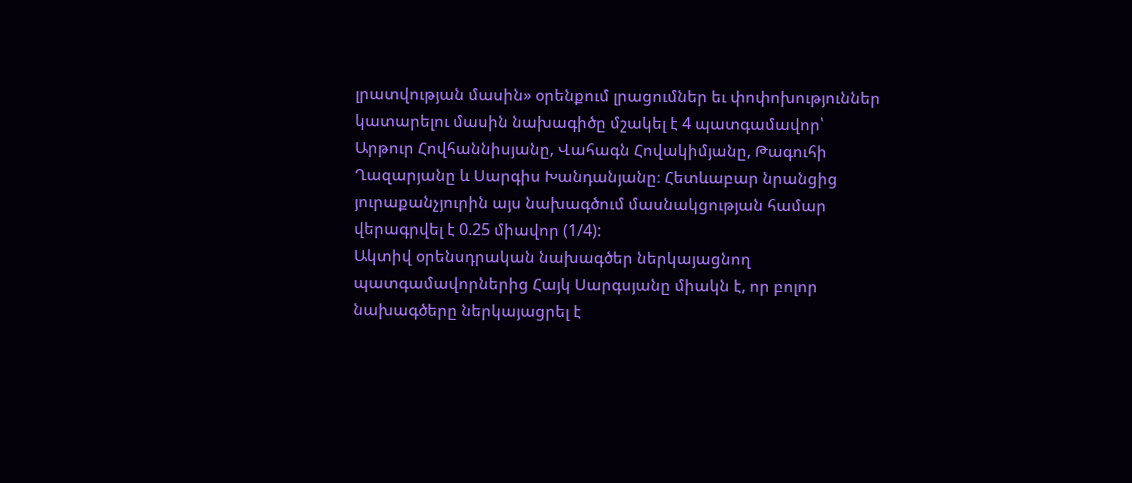լրատվության մասին» օրենքում լրացումներ եւ փոփոխություններ կատարելու մասին նախագիծը մշակել է 4 պատգամավոր՝ Արթուր Հովհաննիսյանը, Վահագն Հովակիմյանը, Թագուհի Ղազարյանը և Սարգիս Խանդանյանը։ Հետևաբար նրանցից յուրաքանչյուրին այս նախագծում մասնակցության համար վերագրվել է 0.25 միավոր (1/4):
Ակտիվ օրենսդրական նախագծեր ներկայացնող պատգամավորներից Հայկ Սարգսյանը միակն է, որ բոլոր նախագծերը ներկայացրել է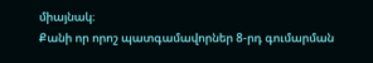միայնակ։
Քանի որ որոշ պատգամավորներ 8-րդ գումարման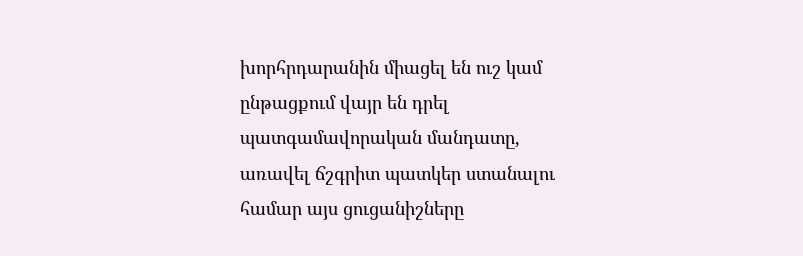խորհրդարանին միացել են ուշ կամ ընթացքում վայր են դրել պատգամավորական մանդատը, առավել ճշգրիտ պատկեր ստանալու համար այս ցուցանիշները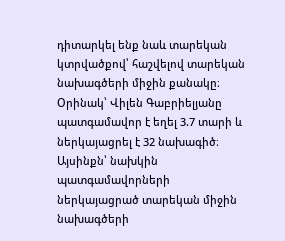դիտարկել ենք նաև տարեկան կտրվածքով՝ հաշվելով տարեկան նախագծերի միջին քանակը։
Օրինակ՝ Վիլեն Գաբրիելյանը պատգամավոր է եղել 3.7 տարի և ներկայացրել է 32 նախագիծ։ Այսինքն՝ նախկին պատգամավորների ներկայացրած տարեկան միջին նախագծերի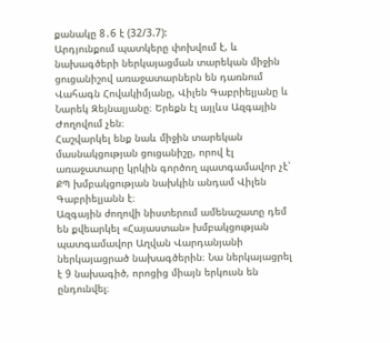քանակը 8․6 է (32/3.7):
Արդյունքում պատկերը փոխվում է, և նախագծերի ներկայացման տարեկան միջին ցուցանիշով առաջատարներն են դառնում Վահագն Հովակիմյանը, Վիլեն Գաբրիելյանը և Նարեկ Զեյնալյանը։ Երեքն էլ այլևս Ազգային Ժողովում չեն։
Հաշվարկել ենք նաև միջին տարեկան մասնակցության ցուցանիշը, որով էլ առաջատարը կրկին գործող պատգամավոր չէ՝ ՔՊ խմբակցության նախկին անդամ Վիլեն Գաբրիելյանն է։
Ազգային ժողովի նիստերում ամենաշատը դեմ են քվեարկել «Հայաստան» խմբակցության պատգամավոր Աղվան Վարդանյանի ներկայացրած նախագծերին։ Նա ներկայացրել է 9 նախագիծ, որոցից միայն երկուսն են ընդունվել։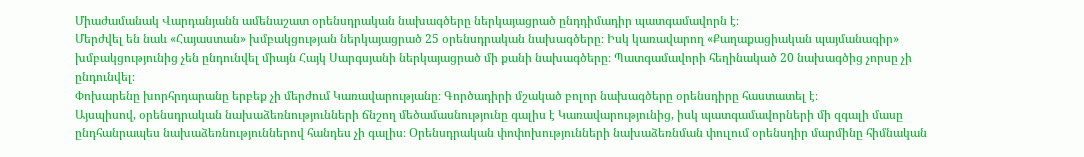Միաժամանակ Վարդանյանն ամենաշատ օրենսդրական նախագծերը ներկայացրած ընդդիմադիր պատգամավորն է։
Մերժվել են նաև «Հայաստան» խմբակցության ներկայացրած 25 օրենսդրական նախագծերը։ Իսկ կառավարող «Քաղաքացիական պայմանագիր» խմբակցությունից չեն ընդունվել միայն Հայկ Սարգսյանի ներկայացրած մի քանի նախագծերը։ Պատգամավորի հեղինակած 20 նախագծից չորսը չի ընդունվել։
Փոխարենը խորհրդարանը երբեք չի մերժում Կառավարությանը։ Գործադիրի մշակած բոլոր նախագծերը օրենսդիրը հաստատել է։
Այսպիսով, օրենսդրական նախաձեռնությունների ճնշող մեծամասնությունը գալիս է Կառավարությունից, իսկ պատգամավորների մի զգալի մասը ընդհանրապես նախաձեռնություններով հանդես չի գալիս։ Օրենսդրական փոփոխությունների նախաձեռնման փուլում օրենսդիր մարմինը հիմնական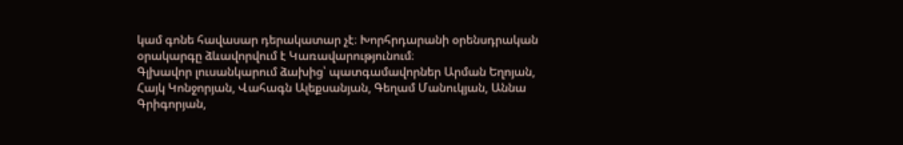կամ գոնե հավասար դերակատար չէ։ Խորհրդարանի օրենսդրական օրակարգը ձևավորվում է Կառավարությունում։
Գլխավոր լուսանկարում ձախից՝ պատգամավորներ Արման Եղոյան, Հայկ Կոնջորյան, Վահագն Ալեքսանյան, Գեղամ Մանուկյան, Աննա Գրիգորյան,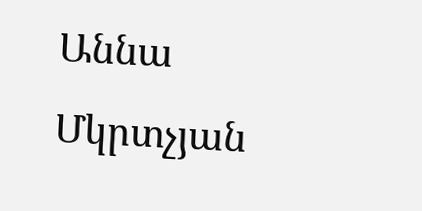Աննա Մկրտչյան